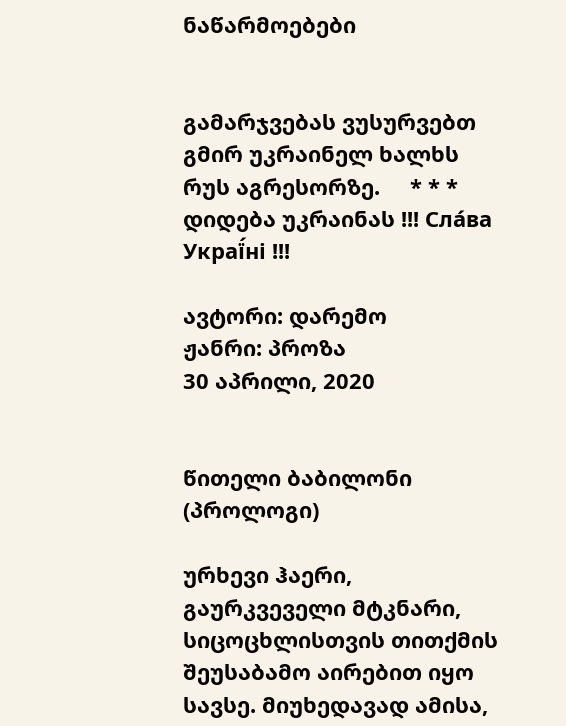ნაწარმოებები


გამარჯვებას ვუსურვებთ გმირ უკრაინელ ხალხს რუს აგრესორზე.     * * *     დიდება უკრაინას !!! Сла́ва Украї́ні !!!

ავტორი: დარემო
ჟანრი: პროზა
30 აპრილი, 2020


წითელი ბაბილონი (პროლოგი)

ურხევი ჰაერი, გაურკვეველი მტკნარი, სიცოცხლისთვის თითქმის შეუსაბამო აირებით იყო სავსე. მიუხედავად ამისა,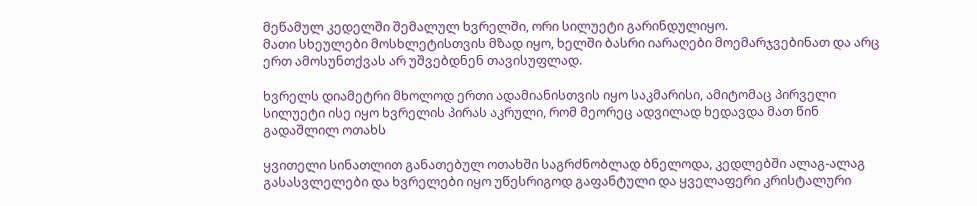მეწამულ კედელში შემალულ ხვრელში, ორი სილუეტი გარინდულიყო.
მათი სხეულები მოსხლეტისთვის მზად იყო, ხელში ბასრი იარაღები მოემარჯვებინათ და არც ერთ ამოსუნთქვას არ უშვებდნენ თავისუფლად.

ხვრელს დიამეტრი მხოლოდ ერთი ადამიანისთვის იყო საკმარისი, ამიტომაც პირველი სილუეტი ისე იყო ხვრელის პირას აკრული, რომ მეორეც ადვილად ხედავდა მათ წინ გადაშლილ ოთახს

ყვითელი სინათლით განათებულ ოთახში საგრძნობლად ბნელოდა, კედლებში ალაგ-ალაგ გასასვლელები და ხვრელები იყო უწესრიგოდ გაფანტული და ყველაფერი კრისტალური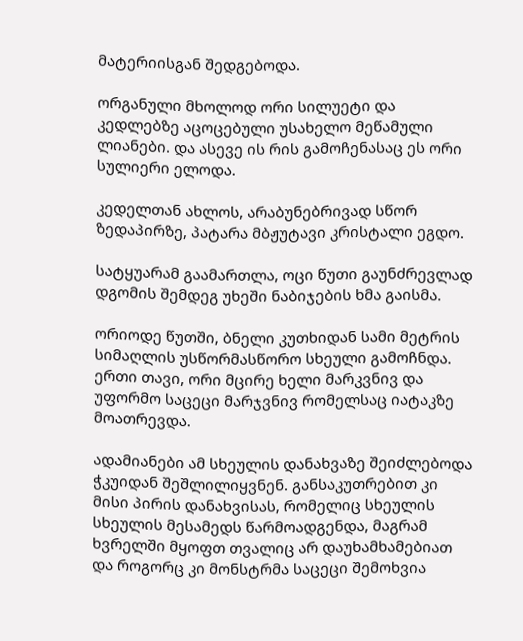მატერიისგან შედგებოდა.

ორგანული მხოლოდ ორი სილუეტი და კედლებზე აცოცებული უსახელო მეწამული ლიანები. და ასევე ის რის გამოჩენასაც ეს ორი სულიერი ელოდა.

კედელთან ახლოს, არაბუნებრივად სწორ ზედაპირზე, პატარა მბჟუტავი კრისტალი ეგდო.

სატყუარამ გაამართლა, ოცი წუთი გაუნძრევლად დგომის შემდეგ უხეში ნაბიჯების ხმა გაისმა.

ორიოდე წუთში, ბნელი კუთხიდან სამი მეტრის სიმაღლის უსწორმასწორო სხეული გამოჩნდა. ერთი თავი, ორი მცირე ხელი მარკვნივ და უფორმო საცეცი მარჯვნივ რომელსაც იატაკზე მოათრევდა.

ადამიანები ამ სხეულის დანახვაზე შეიძლებოდა ჭკუიდან შეშლილიყვნენ. განსაკუთრებით კი მისი პირის დანახვისას, რომელიც სხეულის სხეულის მესამედს წარმოადგენდა, მაგრამ ხვრელში მყოფთ თვალიც არ დაუხამხამებიათ და როგორც კი მონსტრმა საცეცი შემოხვია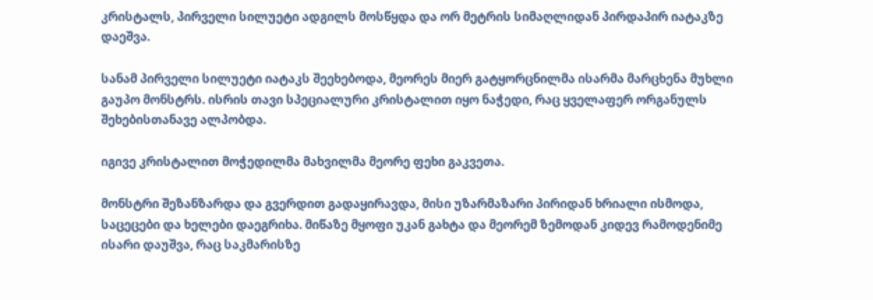კრისტალს, პირველი სილუეტი ადგილს მოსწყდა და ორ მეტრის სიმაღლიდან პირდაპირ იატაკზე დაეშვა.

სანამ პირველი სილუეტი იატაკს შეეხებოდა, მეორეს მიერ გატყორცნილმა ისარმა მარცხენა მუხლი გაუპო მონსტრს. ისრის თავი სპეციალური კრისტალით იყო ნაჭედი, რაც ყველაფერ ორგანულს შეხებისთანავე ალპობდა.

იგივე კრისტალით მოჭედილმა მახვილმა მეორე ფეხი გაკვეთა.

მონსტრი შეზანზარდა და გვერდით გადაყირავდა, მისი უზარმაზარი პირიდან ხრიალი ისმოდა, საცეცები და ხელები დაეგრიხა. მიწაზე მყოფი უკან გახტა და მეორემ ზემოდან კიდევ რამოდენიმე ისარი დაუშვა, რაც საკმარისზე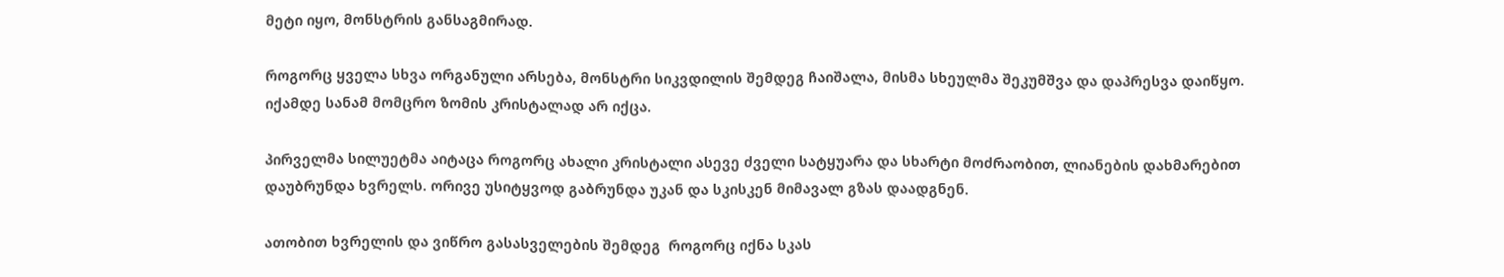მეტი იყო, მონსტრის განსაგმირად.

როგორც ყველა სხვა ორგანული არსება, მონსტრი სიკვდილის შემდეგ ჩაიშალა, მისმა სხეულმა შეკუმშვა და დაპრესვა დაიწყო. იქამდე სანამ მომცრო ზომის კრისტალად არ იქცა.

პირველმა სილუეტმა აიტაცა როგორც ახალი კრისტალი ასევე ძველი სატყუარა და სხარტი მოძრაობით, ლიანების დახმარებით დაუბრუნდა ხვრელს. ორივე უსიტყვოდ გაბრუნდა უკან და სკისკენ მიმავალ გზას დაადგნენ.

ათობით ხვრელის და ვიწრო გასასველების შემდეგ  როგორც იქნა სკას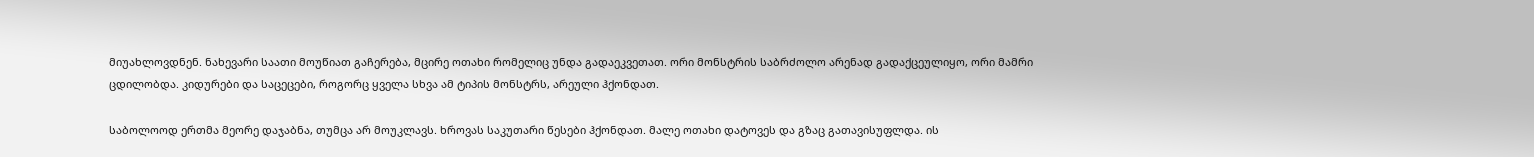მიუახლოვდნენ. ნახევარი საათი მოუწიათ გაჩერება, მცირე ოთახი რომელიც უნდა გადაეკვეთათ. ორი მონსტრის საბრძოლო არენად გადაქცეულიყო, ორი მამრი ცდილობდა. კიდურები და საცეცები, როგორც ყველა სხვა ამ ტიპის მონსტრს, არეული ჰქონდათ.

საბოლოოდ ერთმა მეორე დაჯაბნა, თუმცა არ მოუკლავს. ხროვას საკუთარი წესები ჰქონდათ. მალე ოთახი დატოვეს და გზაც გათავისუფლდა. ის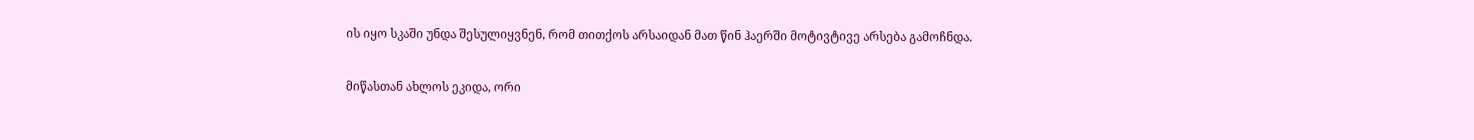ის იყო სკაში უნდა შესულიყვნენ, რომ თითქოს არსაიდან მათ წინ ჰაერში მოტივტივე არსება გამოჩნდა.

მიწასთან ახლოს ეკიდა, ორი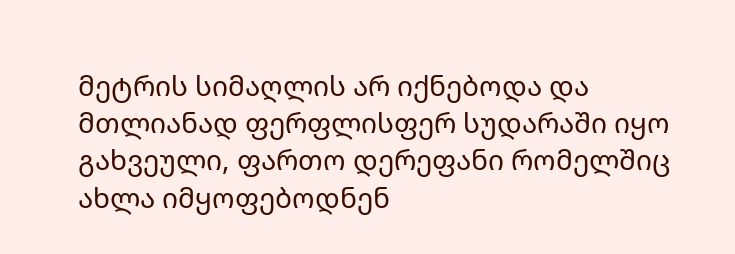მეტრის სიმაღლის არ იქნებოდა და მთლიანად ფერფლისფერ სუდარაში იყო გახვეული, ფართო დერეფანი რომელშიც ახლა იმყოფებოდნენ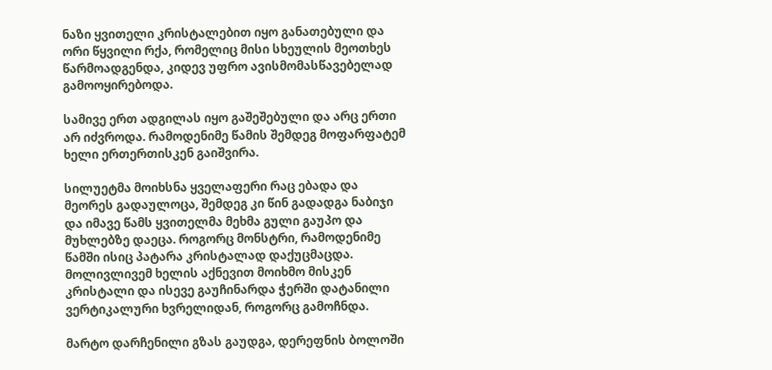ნაზი ყვითელი კრისტალებით იყო განათებული და ორი წყვილი რქა, რომელიც მისი სხეულის მეოთხეს წარმოადგენდა, კიდევ უფრო ავისმომასწავებელად გამოოყირებოდა.

სამივე ერთ ადგილას იყო გაშეშებული და არც ერთი არ იძვროდა. რამოდენიმე წამის შემდეგ მოფარფატემ ხელი ერთერთისკენ გაიშვირა.

სილუეტმა მოიხსნა ყველაფერი რაც ებადა და მეორეს გადაულოცა, შემდეგ კი წინ გადადგა ნაბიჯი და იმავე წამს ყვითელმა მეხმა გული გაუპო და მუხლებზე დაეცა. როგორც მონსტრი, რამოდენიმე წამში ისიც პატარა კრისტალად დაქუცმაცდა. მოლივლივემ ხელის აქნევით მოიხმო მისკენ კრისტალი და ისევე გაუჩინარდა ჭერში დატანილი ვერტიკალური ხვრელიდან, როგორც გამოჩნდა.

მარტო დარჩენილი გზას გაუდგა, დერეფნის ბოლოში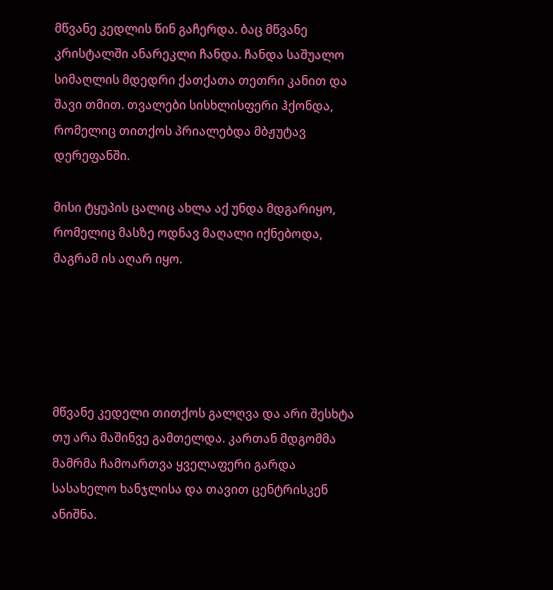მწვანე კედლის წინ გაჩერდა. ბაც მწვანე კრისტალში ანარეკლი ჩანდა. ჩანდა საშუალო სიმაღლის მდედრი ქათქათა თეთრი კანით და შავი თმით. თვალები სისხლისფერი ჰქონდა, რომელიც თითქოს პრიალებდა მბჟუტავ დერეფანში.

მისი ტყუპის ცალიც ახლა აქ უნდა მდგარიყო, რომელიც მასზე ოდნავ მაღალი იქნებოდა, მაგრამ ის აღარ იყო.





მწვანე კედელი თითქოს გალღვა და არი შესხტა თუ არა მაშინვე გამთელდა. კართან მდგომმა მამრმა ჩამოართვა ყველაფერი გარდა სასახელო ხანჯლისა და თავით ცენტრისკენ ანიშნა.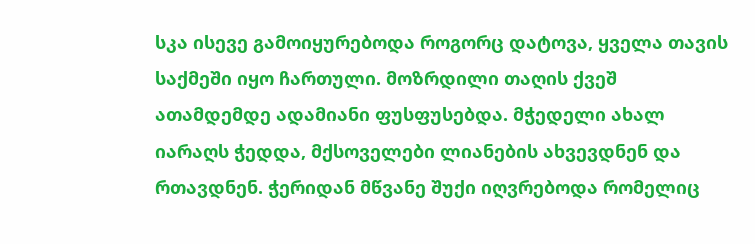სკა ისევე გამოიყურებოდა როგორც დატოვა, ყველა თავის საქმეში იყო ჩართული. მოზრდილი თაღის ქვეშ ათამდემდე ადამიანი ფუსფუსებდა. მჭედელი ახალ იარაღს ჭედდა, მქსოველები ლიანების ახვევდნენ და რთავდნენ. ჭერიდან მწვანე შუქი იღვრებოდა რომელიც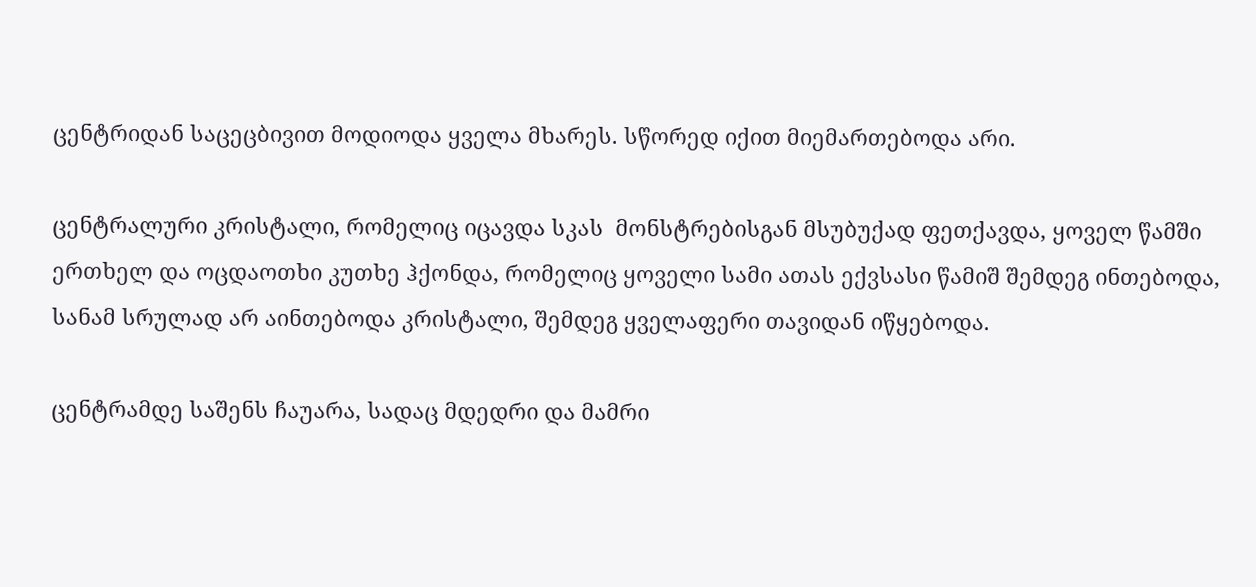ცენტრიდან საცეცბივით მოდიოდა ყველა მხარეს. სწორედ იქით მიემართებოდა არი.

ცენტრალური კრისტალი, რომელიც იცავდა სკას  მონსტრებისგან მსუბუქად ფეთქავდა, ყოველ წამში ერთხელ და ოცდაოთხი კუთხე ჰქონდა, რომელიც ყოველი სამი ათას ექვსასი წამიშ შემდეგ ინთებოდა, სანამ სრულად არ აინთებოდა კრისტალი, შემდეგ ყველაფერი თავიდან იწყებოდა.

ცენტრამდე საშენს ჩაუარა, სადაც მდედრი და მამრი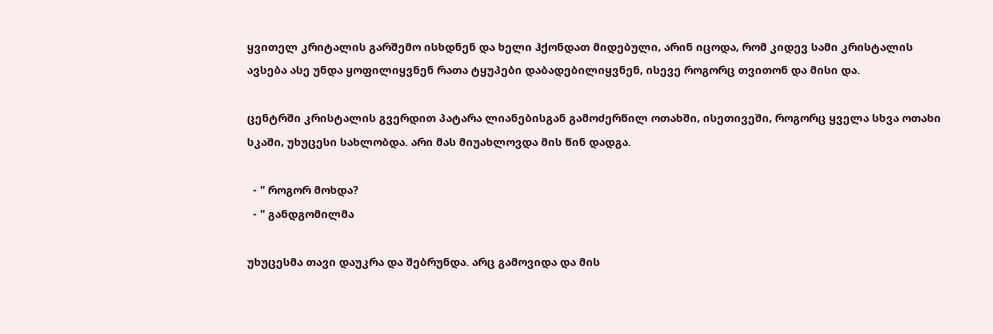ყვითელ კრიტალის გარშემო ისხდნენ და ხელი ჰქონდათ მიდებული, არინ იცოდა, რომ კიდევ სამი კრისტალის ავსება ასე უნდა ყოფილიყვნენ რათა ტყუპები დაბადებილიყვნენ, ისევე როგორც თვითონ და მისი და.

ცენტრში კრისტალის გვერდით პატარა ლიანებისგან გამოძერწილ ოთახში, ისეთივეში, როგორც ყველა სხვა ოთახი სკაში, უხუცესი სახლობდა. არი მას მიუახლოვდა მის წინ დადგა.

  - " როგორ მოხდა?
  - " განდგომილმა

უხუცესმა თავი დაუკრა და შებრუნდა. არც გამოვიდა და მის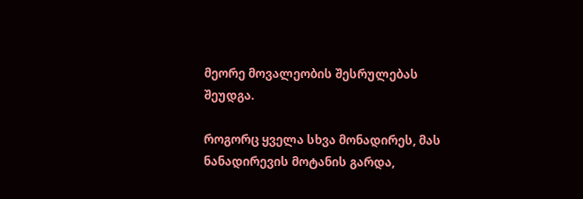მეორე მოვალეობის შესრულებას შეუდგა.

როგორც ყველა სხვა მონადირეს, მას ნანადირევის მოტანის გარდა,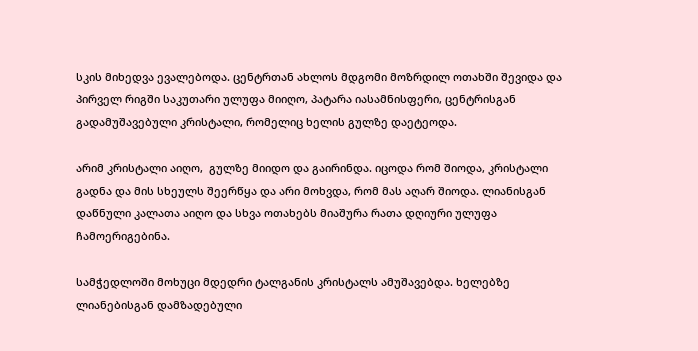სკის მიხედვა ევალებოდა. ცენტრთან ახლოს მდგომი მოზრდილ ოთახში შევიდა და პირველ რიგში საკუთარი ულუფა მიიღო, პატარა იასამნისფერი, ცენტრისგან გადამუშავებული კრისტალი, რომელიც ხელის გულზე დაეტეოდა.

არიმ კრისტალი აიღო,  გულზე მიიდო და გაირინდა. იცოდა რომ შიოდა, კრისტალი გადნა და მის სხეულს შეერწყა და არი მოხვდა, რომ მას აღარ შიოდა. ლიანისგან დაწნული კალათა აიღო და სხვა ოთახებს მიაშურა რათა დღიური ულუფა ჩამოერიგებინა.

სამჭედლოში მოხუცი მდედრი ტალგანის კრისტალს ამუშავებდა. ხელებზე ლიანებისგან დამზადებული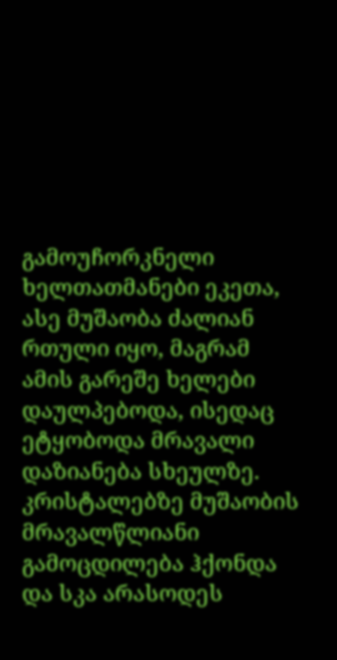გამოუჩორკნელი ხელთათმანები ეკეთა, ასე მუშაობა ძალიან რთული იყო, მაგრამ ამის გარეშე ხელები დაულპებოდა, ისედაც ეტყობოდა მრავალი დაზიანება სხეულზე. კრისტალებზე მუშაობის მრავალწლიანი გამოცდილება ჰქონდა და სკა არასოდეს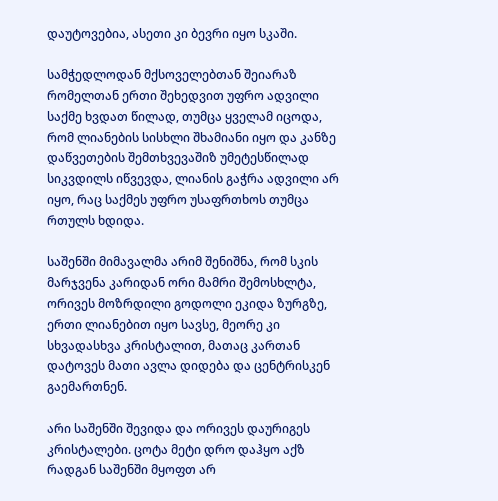დაუტოვებია, ასეთი კი ბევრი იყო სკაში.

სამჭედლოდან მქსოველებთან შეიარაზ რომელთან ერთი შეხედვით უფრო ადვილი საქმე ხვდათ წილად, თუმცა ყველამ იცოდა, რომ ლიანების სისხლი შხამიანი იყო და კანზე დაწვეთების შემთხვევაშიზ უმეტესწილად სიკვდილს იწვევდა, ლიანის გაჭრა ადვილი არ იყო, რაც საქმეს უფრო უსაფრთხოს თუმცა რთულს ხდიდა.

საშენში მიმავალმა არიმ შენიშნა, რომ სკის მარჯვენა კარიდან ორი მამრი შემოსხლტა, ორივეს მოზრდილი გოდოლი ეკიდა ზურგზე, ერთი ლიანებით იყო სავსე, მეორე კი სხვადასხვა კრისტალით, მათაც კართან დატოვეს მათი ავლა დიდება და ცენტრისკენ გაემართნენ.

არი საშენში შევიდა და ორივეს დაურიგეს კრისტალები. ცოტა მეტი დრო დაჰყო აქზ რადგან საშენში მყოფთ არ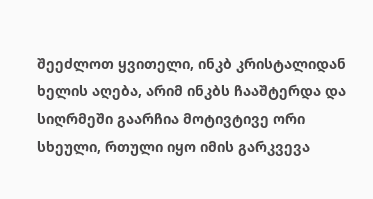შეეძლოთ ყვითელი, ინკბ კრისტალიდან ხელის აღება, არიმ ინკბს ჩააშტერდა და სიღრმეში გაარჩია მოტივტივე ორი სხეული, რთული იყო იმის გარკვევა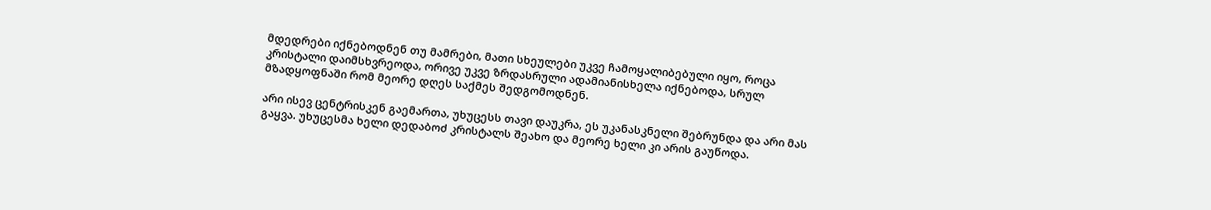მდედრები იქნებოდნენ თუ მამრები, მათი სხეულები უკვე ჩამოყალიბებული იყო, როცა კრისტალი დაიმსხვრეოდა, ორივე უკვე ზრდასრული ადამიანისხელა იქნებოდა, სრულ მზადყოფნაში რომ მეორე დღეს საქმეს შედგომოდნენ.

არი ისევ ცენტრისკენ გაემართა, უხუცესს თავი დაუკრა, ეს უკანასკნელი შებრუნდა და არი მას გაყვა. უხუცესმა ხელი დედაბოძ კრისტალს შეახო და მეორე ხელი კი არის გაუწოდა.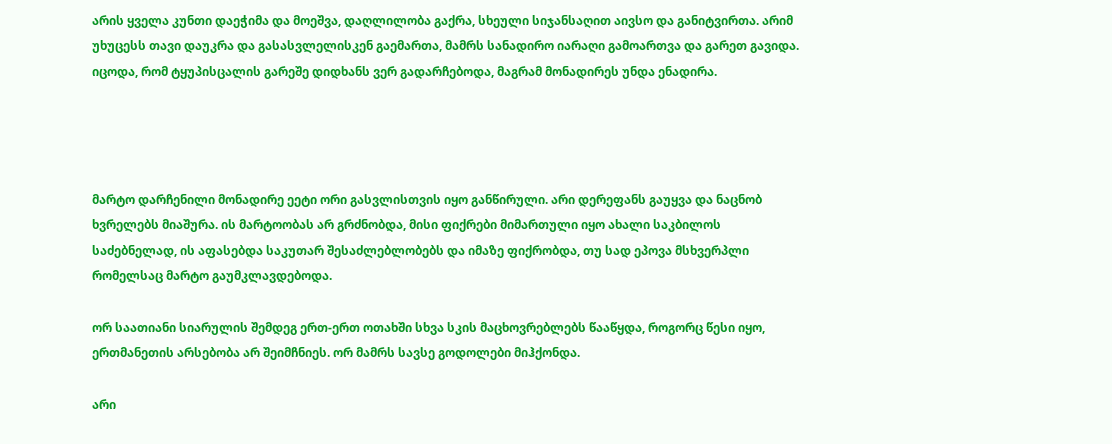არის ყველა კუნთი დაეჭიმა და მოეშვა, დაღლილობა გაქრა, სხეული სიჯანსაღით აივსო და განიტვირთა. არიმ უხუცესს თავი დაუკრა და გასასვლელისკენ გაემართა, მამრს სანადირო იარაღი გამოართვა და გარეთ გავიდა. იცოდა, რომ ტყუპისცალის გარეშე დიდხანს ვერ გადარჩებოდა, მაგრამ მონადირეს უნდა ენადირა.




მარტო დარჩენილი მონადირე ეეტი ორი გასვლისთვის იყო განწირული. არი დერეფანს გაუყვა და ნაცნობ ხვრელებს მიაშურა. ის მარტოობას არ გრძნობდა, მისი ფიქრები მიმართული იყო ახალი საკბილოს საძებნელად, ის აფასებდა საკუთარ შესაძლებლობებს და იმაზე ფიქრობდა, თუ სად ეპოვა მსხვერპლი რომელსაც მარტო გაუმკლავდებოდა.

ორ საათიანი სიარულის შემდეგ ერთ-ერთ ოთახში სხვა სკის მაცხოვრებლებს წააწყდა, როგორც წესი იყო, ერთმანეთის არსებობა არ შეიმჩნიეს. ორ მამრს სავსე გოდოლები მიჰქონდა.

არი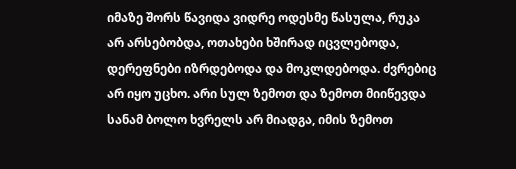იმაზე შორს წავიდა ვიდრე ოდესმე წასულა, რუკა არ არსებობდა, ოთახები ხშირად იცვლებოდა, დერეფნები იზრდებოდა და მოკლდებოდა. ძვრებიც არ იყო უცხო. არი სულ ზემოთ და ზემოთ მიიწევდა სანამ ბოლო ხვრელს არ მიადგა, იმის ზემოთ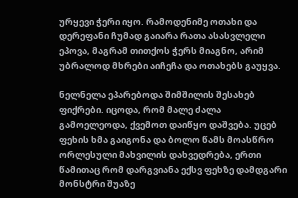ურყევი ჭერი იყო. რამოდენიმე ოთახი და დერეფანი ჩუმად გაიარა რათა ასასვლელი ეპოვა, მაგრამ თითქოს ჭერს მიაგნო, არიმ უბრალოდ მხრები აიჩეჩა და ოთახებს გაუყვა.

ნელნელა ეპარებოდა შიმშილის შესახებ ფიქრები. იცოდა, რომ მალე ძალა გამოელეოდა, ქვემოთ დაიწყო დაშვება. უცებ ფეხის ხმა გაიგონა და ბოლო წამს მოასწრო ორლესული მახვილის დახვედრება, ერთი წამითაც რომ დარგვიანა ექსვ ფეხზე დამდგარი მონსტრი შუაზე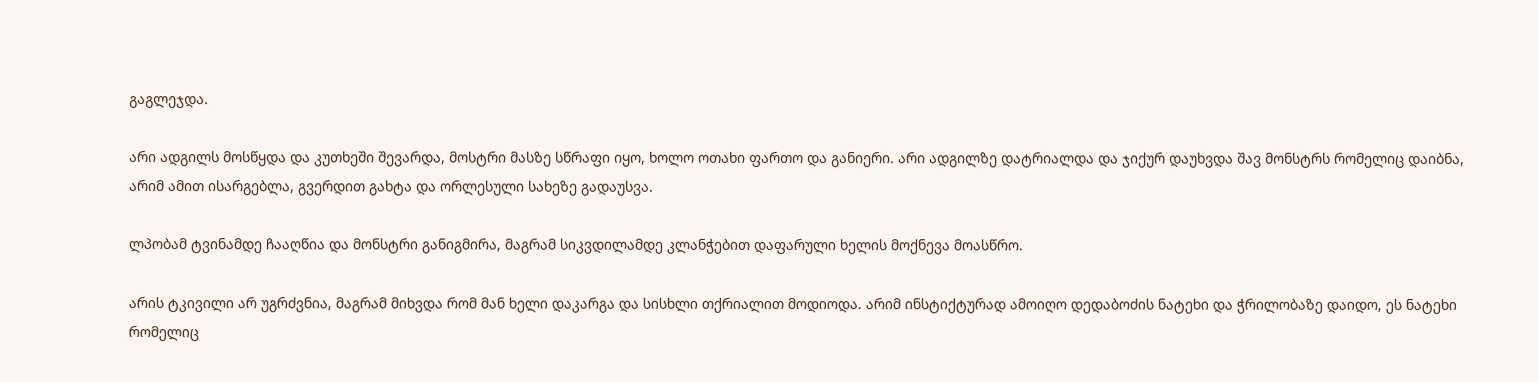გაგლეჯდა.

არი ადგილს მოსწყდა და კუთხეში შევარდა, მოსტრი მასზე სწრაფი იყო, ხოლო ოთახი ფართო და განიერი. არი ადგილზე დატრიალდა და ჯიქურ დაუხვდა შავ მონსტრს რომელიც დაიბნა, არიმ ამით ისარგებლა, გვერდით გახტა და ორლესული სახეზე გადაუსვა.

ლპობამ ტვინამდე ჩააღწია და მონსტრი განიგმირა, მაგრამ სიკვდილამდე კლანჭებით დაფარული ხელის მოქნევა მოასწრო.

არის ტკივილი არ უგრძვნია, მაგრამ მიხვდა რომ მან ხელი დაკარგა და სისხლი თქრიალით მოდიოდა. არიმ ინსტიქტურად ამოიღო დედაბოძის ნატეხი და ჭრილობაზე დაიდო, ეს ნატეხი რომელიც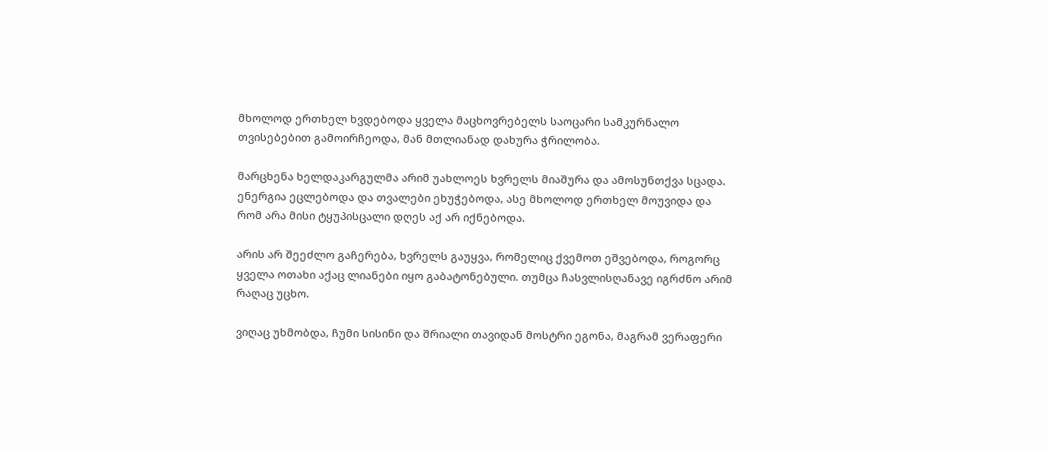მხოლოდ ერთხელ ხვდებოდა ყველა მაცხოვრებელს საოცარი სამკურნალო თვისებებით გამოირჩეოდა, მან მთლიანად დახურა ჭრილობა.

მარცხენა ხელდაკარგულმა არიმ უახლოეს ხვრელს მიაშურა და ამოსუნთქვა სცადა. ენერგია ეცლებოდა და თვალები ეხუჭებოდა, ასე მხოლოდ ერთხელ მოუვიდა და რომ არა მისი ტყუპისცალი დღეს აქ არ იქნებოდა.

არის არ შეეძლო გაჩერება, ხვრელს გაუყვა, რომელიც ქვემოთ ეშვებოდა, როგორც ყველა ოთახი აქაც ლიანები იყო გაბატონებული. თუმცა ჩასვლისღანავე იგრძნო არიმ რაღაც უცხო.

ვიღაც უხმობდა, ჩუმი სისინი და შრიალი თავიდან მოსტრი ეგონა, მაგრამ ვერაფერი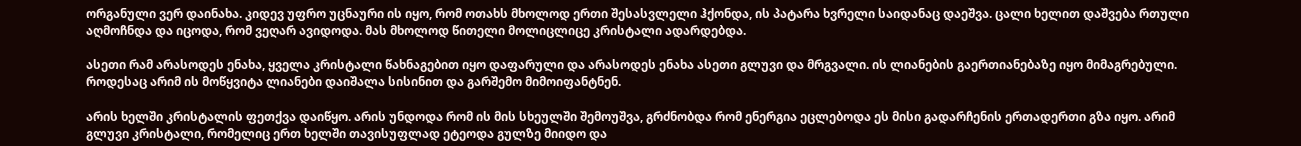ორგანული ვერ დაინახა. კიდევ უფრო უცნაური ის იყო, რომ ოთახს მხოლოდ ერთი შესასვლელი ჰქონდა, ის პატარა ხვრელი საიდანაც დაეშვა. ცალი ხელით დაშვება რთული აღმოჩნდა და იცოდა, რომ ვეღარ ავიდოდა. მას მხოლოდ წითელი მოლიცლიცე კრისტალი ადარდებდა.

ასეთი რამ არასოდეს ენახა, ყველა კრისტალი წახნაგებით იყო დაფარული და არასოდეს ენახა ასეთი გლუვი და მრგვალი. ის ლიანების გაერთიანებაზე იყო მიმაგრებული. როდესაც არიმ ის მოწყვიტა ლიანები დაიშალა სისინით და გარშემო მიმოიფანტნენ.

არის ხელში კრისტალის ფეთქვა დაიწყო. არის უნდოდა რომ ის მის სხეულში შემოუშვა, გრძნობდა რომ ენერგია ეცლებოდა ეს მისი გადარჩენის ერთადერთი გზა იყო. არიმ გლუვი კრისტალი, რომელიც ერთ ხელში თავისუფლად ეტეოდა გულზე მიიდო და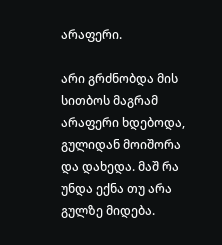არაფერი.

არი გრძნობდა მის სითბოს მაგრამ არაფერი ხდებოდა, გულიდან მოიშორა და დახედა. მაშ რა უნდა ექნა თუ არა გულზე მიდება.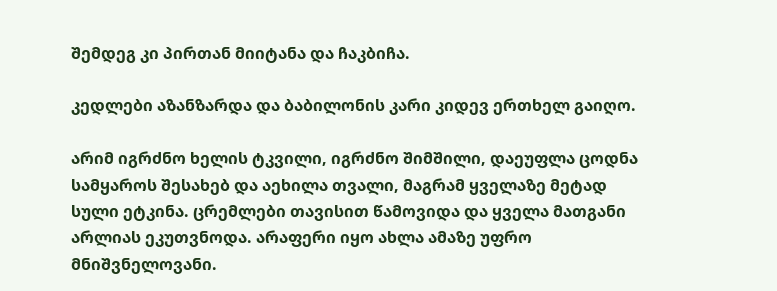შემდეგ კი პირთან მიიტანა და ჩაკბიჩა.

კედლები აზანზარდა და ბაბილონის კარი კიდევ ერთხელ გაიღო.

არიმ იგრძნო ხელის ტკვილი, იგრძნო შიმშილი, დაეუფლა ცოდნა სამყაროს შესახებ და აეხილა თვალი, მაგრამ ყველაზე მეტად სული ეტკინა. ცრემლები თავისით წამოვიდა და ყველა მათგანი არლიას ეკუთვნოდა. არაფერი იყო ახლა ამაზე უფრო მნიშვნელოვანი.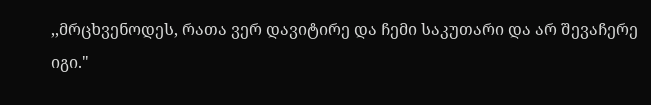,,მრცხვენოდეს, რათა ვერ დავიტირე და ჩემი საკუთარი და არ შევაჩერე იგი."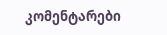კომენტარები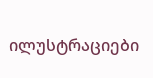ილუსტრაციები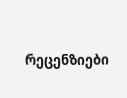რეცენზიები